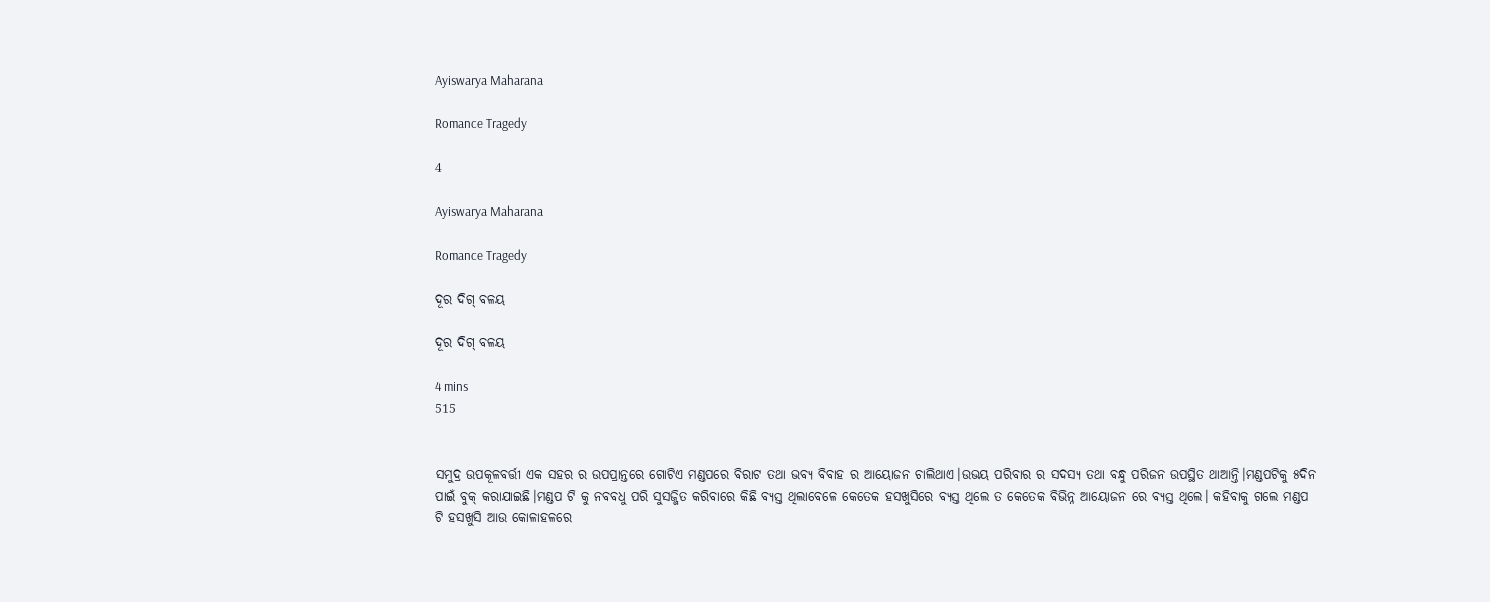Ayiswarya Maharana

Romance Tragedy

4

Ayiswarya Maharana

Romance Tragedy

ଦୂର ଦିଗ୍ ବଳୟ

ଦୂର ଦିଗ୍ ବଳୟ

4 mins
515


ସମୁଦ୍ର ଉପକୂଳବର୍ତ୍ତୀ ଏକ ସହର ର ଉପପ୍ରାନ୍ତରେ ଗୋଟିଏ ମଣ୍ଡପରେ ବିରାଟ ତଥା ଭବ୍ୟ ବିବାହ ର ଆୟୋଜନ ଚାଲିଥାଏ।ଉଭୟ ପରିବାର ର ସଦସ୍ୟ ତଥା ବନ୍ଧୁ ପରିଜନ ଉପସ୍ଥିତ ଥାଆନ୍ତି।ମଣ୍ଡପଟିକୁ ୫ଦିନ ପାଇଁ ବୁକ୍ କରାଯାଇଛି।ମଣ୍ଡପ ଟି କୁ ନବବଧୁ ପରି ସୁସଜ୍ଜିତ କରିବାରେ କିଛି ବ୍ୟସ୍ତ ଥିଲାବେଳେ କେତେକ ହସଖୁସିରେ ବ୍ୟସ୍ତ ଥିଲେ ତ କେତେକ ବିଭିନ୍ନ ଆୟୋଜନ ରେ ବ୍ୟସ୍ତ ଥିଲେ। କହିବାକୁ ଗଲେ ମଣ୍ଡପ ଟି ହସଖୁସି ଆଉ କୋଳାହଳରେ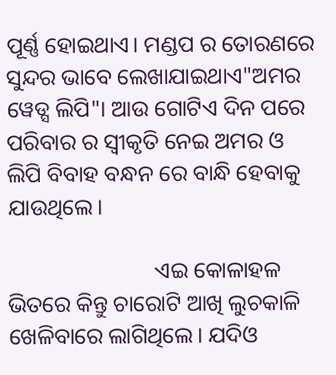ପୂର୍ଣ୍ଣ ହୋଇଥାଏ। ମଣ୍ଡପ ର ତୋରଣରେ ସୁନ୍ଦର ଭାବେ ଲେଖାଯାଇଥାଏ"ଅମର ୱେଡ୍ସ ଲିପି"। ଆଉ ଗୋଟିଏ ଦିନ ପରେ ପରିବାର ର ସ୍ବୀକୃତି ନେଇ ଅମର ଓ ଲିପି ବିବାହ ବନ୍ଧନ ରେ ବାନ୍ଧି ହେବାକୁ ଯାଉଥିଲେ।

                          ଏଇ କୋଳାହଳ ଭିତରେ କିନ୍ତୁ ଚାରୋଟି ଆଖି ଲୁଚକାଳି ଖେଳିବାରେ ଲାଗିଥିଲେ। ଯଦିଓ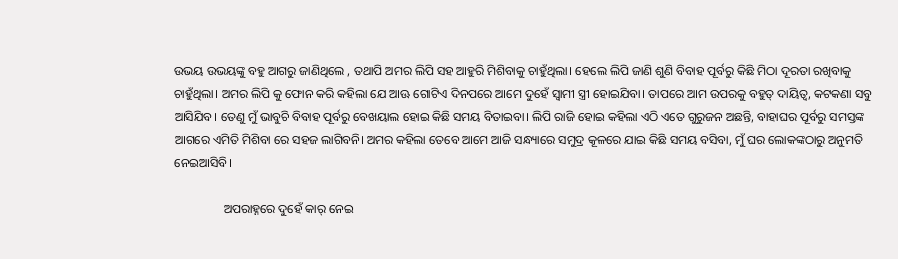ଉଭୟ ଉଭୟଙ୍କୁ ବହୁ ଆଗରୁ ଜାଣିଥିଲେ , ତଥାପି ଅମର ଲିପି ସହ ଆହୁରି ମିଶିବାକୁ ଚାହୁଁଥିଲା। ହେଲେ ଲିପି ଜାଣି ଶୁଣି ବିବାହ ପୂର୍ବରୁ କିଛି ମିଠା ଦୂରତା ରଖିବାକୁ ଚାହୁଁଥିଲା। ଅମର ଲିପି କୁ ଫୋନ କରି କହିଲା ଯେ ଆଊ ଗୋଟିଏ ଦିନପରେ ଆମେ ଦୁହେଁ ସ୍ୱାମୀ ସ୍ତ୍ରୀ ହୋଇଯିବା। ତାପରେ ଆମ ଉପରକୁ ବହୁତ୍ ଦାୟିତ୍ଵ, କଟକଣା ସବୁ ଆସିଯିବ। ତେଣୁ ମୁଁ ଭାବୁଚି ବିବାହ ପୂର୍ବରୁ ବେଖୟାଲ ହୋଇ କିଛି ସମୟ ବିତାଇବା। ଲିପି ରାଜି ହୋଇ କହିଲା ଏଠି ଏତେ ଗୁରୁଜନ ଅଛନ୍ତି, ବାହାଘର ପୂର୍ବରୁ ସମସ୍ତଙ୍କ ଆଗରେ ଏମିତି ମିଶିବା ରେ ସହଜ ଲାଗିବନି। ଅମର କହିଲା ତେବେ ଆମେ ଆଜି ସନ୍ଧ୍ୟାରେ ସମୁଦ୍ର କୂଳରେ ଯାଇ କିଛି ସମୟ ବସିବା, ମୁଁ ଘର ଲୋକଙ୍କଠାରୁ ଅନୁମତି ନେଇଆସିବି।

                ଅପରାହ୍ନରେ ଦୁହେଁ କାର୍ ନେଇ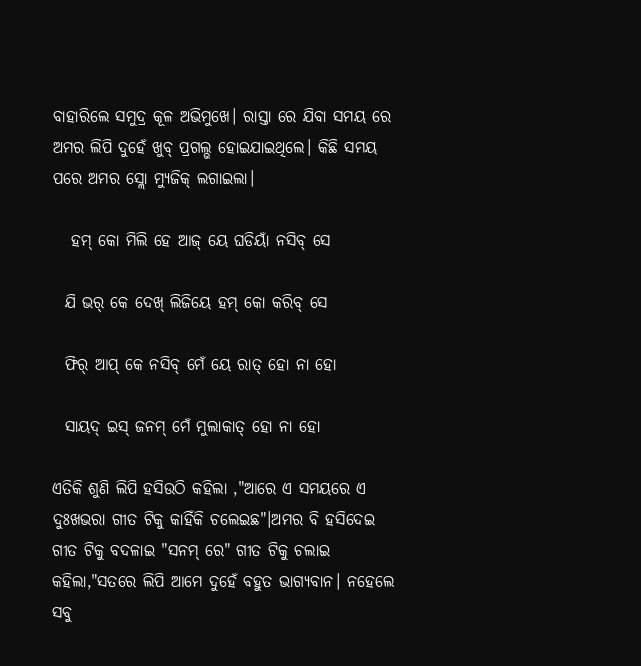ବାହାରିଲେ ସମୁଦ୍ର କୂଳ ଅଭିମୁଖେ। ରାସ୍ତା ରେ ଯିବା ସମୟ ରେ ଅମର ଲିପି ଦୁହେଁ ଖୁବ୍ ପ୍ରଗଲ୍ଭ ହୋଇଯାଇଥିଲେ। କିଛି ସମୟ ପରେ ଅମର ସ୍ଲୋ ମ୍ୟୁଜିକ୍ ଲଗାଇଲା।

   ହମ୍ କୋ ମିଲି ହେ ଆଜ୍ ୟେ ଘଡିୟାଁ ନସିବ୍ ସେ

  ଯି ଭର୍ କେ ଦେଖ୍ ଲିଜିୟେ ହମ୍ କୋ କରିବ୍ ସେ

  ଫିର୍ ଆପ୍ କେ ନସିବ୍ ମେଁ ୟେ ରାତ୍ ହୋ ନା ହୋ

  ସାୟଦ୍ ଇସ୍ ଜନମ୍ ମେଁ ମୁଲାକାତ୍ ହୋ ନା ହୋ

ଏତିକି ଶୁଣି ଲିପି ହସିଉଠି କହିଲା ,"ଆରେ ଏ ସମୟରେ ଏ ଦୁଃଖଭରା ଗୀତ ଟିକୁ କାହିଁକି ଚଲେଇଛ"।ଅମର ବି ହସିଦେଇ ଗୀତ ଟିକୁ ବଦଳାଇ "ସନମ୍ ରେ" ଗୀତ ଟିକୁ ଚଲାଇ କହିଲା,"ସତରେ ଲିପି ଆମେ ଦୁହେଁ ବହୁତ ଭାଗ୍ୟବାନ। ନହେଲେ ସବୁ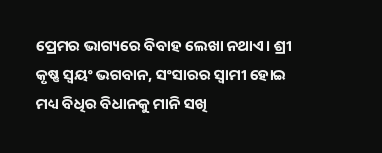ପ୍ରେମର ଭାଗ୍ୟରେ ବିବାହ ଲେଖା ନଥାଏ। ଶ୍ରୀ କୃଷ୍ଣ ସ୍ୱୟଂ ଭଗବାନ, ସଂସାରର ସ୍ୱାମୀ ହୋଇ ମଧ୍ୟ ବିଧିର ବିଧାନକୁ ମାନି ସଖି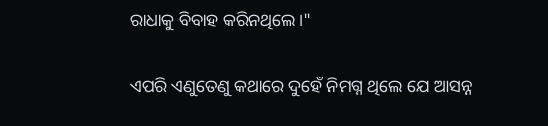ରାଧାକୁ ବିବାହ କରିନଥିଲେ।"

ଏପରି ଏଣୁତେଣୁ କଥାରେ ଦୁହେଁ ନିମଗ୍ନ ଥିଲେ ଯେ ଆସନ୍ନ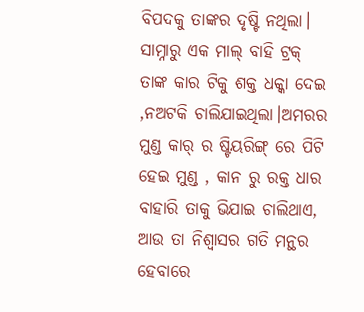ବିପଦକୁ ତାଙ୍କର ଦୃଷ୍ଟି ନଥିଲା। ସାମ୍ନାରୁ ଏକ ମାଲ୍ ବାହି ଟ୍ରକ୍ ତାଙ୍କ କାର ଟିକୁ ଶକ୍ତ ଧକ୍କା ଦେଇ ,ନଅଟକି ଚାଲିଯାଇଥିଲା।ଅମରର ମୁଣ୍ଡ କାର୍ ର ଷ୍ଟିୟରିଙ୍ଗ୍ ରେ ପିଟି ହେଇ ମୁଣ୍ଡ , କାନ ରୁ ରକ୍ତ ଧାର ବାହାରି ତାକୁ ଭିଯାଇ ଚାଲିଥାଏ, ଆଉ ତା ନିଶ୍ବାସର ଗତି ମନ୍ଥର ହେବାରେ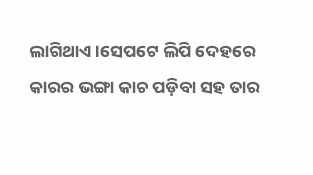ଲାଗିଥାଏ।ସେପଟେ ଲିପି ଦେହରେ କାରର ଭଙ୍ଗା କାଚ ପଡ଼ିବା ସହ ତାର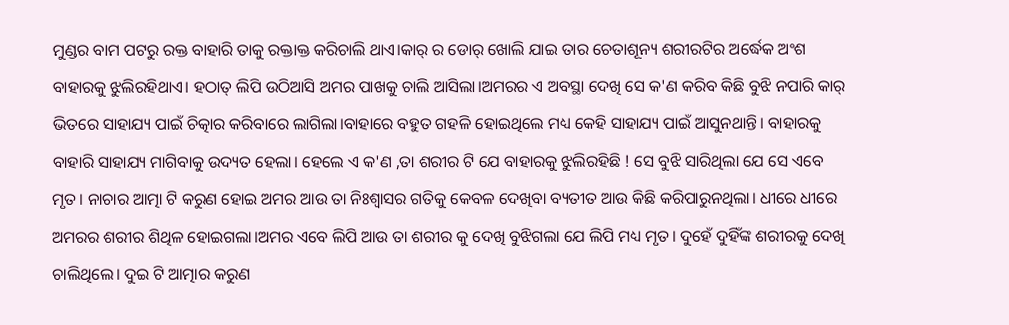ମୁଣ୍ଡର ବାମ ପଟରୁ ରକ୍ତ ବାହାରି ତାକୁ ରକ୍ତାକ୍ତ କରିଚାଲି ଥାଏ।କାର୍ ର ଡୋର୍ ଖୋଲି ଯାଇ ତାର ଚେତାଶୂନ୍ୟ ଶରୀରଟିର ଅର୍ଦ୍ଧେକ ଅଂଶ ବାହାରକୁ ଝୁଲିରହିଥାଏ। ହଠାତ୍ ଲିପି ଉଠିଆସି ଅମର ପାଖକୁ ଚାଲି ଆସିଲା।ଅମରର ଏ ଅବସ୍ଥା ଦେଖି ସେ କ'ଣ କରିବ କିଛି ବୁଝି ନପାରି କାର୍ ଭିତରେ ସାହାଯ୍ୟ ପାଇଁ ଚିତ୍କାର କରିବାରେ ଲାଗିଲା।ବାହାରେ ବହୁତ ଗହଳି ହୋଇଥିଲେ ମଧ୍ୟ କେହି ସାହାଯ୍ୟ ପାଇଁ ଆସୁନଥାନ୍ତି। ବାହାରକୁ ବାହାରି ସାହାଯ୍ୟ ମାଗିବାକୁ ଉଦ୍ୟତ ହେଲା। ହେଲେ ଏ କ'ଣ ,ତା ଶରୀର ଟି ଯେ ବାହାରକୁ ଝୁଲିରହିଛି ! ସେ ବୁଝି ସାରିଥିଲା ଯେ ସେ ଏବେ ମୃତ। ନାଚାର ଆତ୍ମା ଟି କରୁଣ ହୋଇ ଅମର ଆଉ ତା ନିଃଶ୍ବାସର ଗତିକୁ କେବଳ ଦେଖିବା ବ୍ୟତୀତ ଆଉ କିଛି କରିପାରୁନଥିଲା। ଧୀରେ ଧୀରେ ଅମରର ଶରୀର ଶିଥିଳ ହୋଇଗଲା।ଅମର ଏବେ ଲିପି ଆଉ ତା ଶରୀର କୁ ଦେଖି ବୁଝିଗଲା ଯେ ଲିପି ମଧ୍ୟ ମୃତ। ଦୁହେଁ ଦୁହିଁଙ୍କ ଶରୀରକୁ ଦେଖି ଚାଲିଥିଲେ। ଦୁଇ ଟି ଆତ୍ମାର କରୁଣ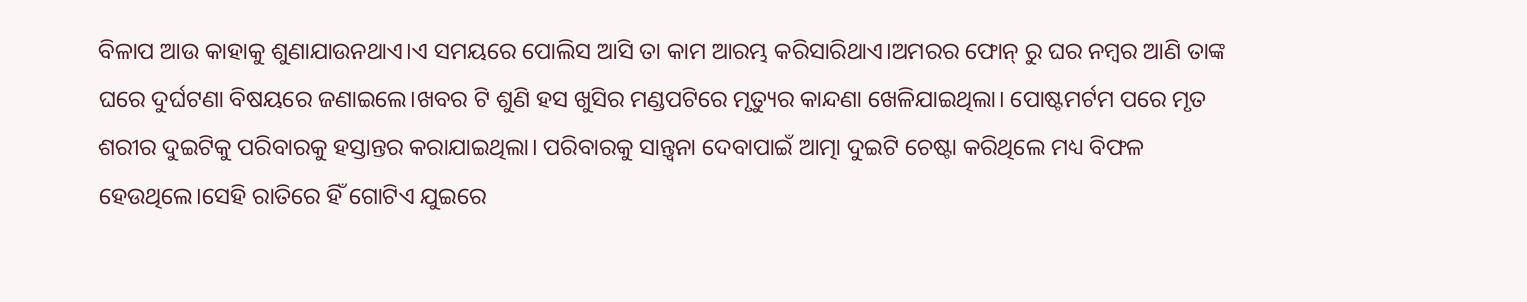ବିଳାପ ଆଉ କାହାକୁ ଶୁଣାଯାଉନଥାଏ।ଏ ସମୟରେ ପୋଲିସ ଆସି ତା କାମ ଆରମ୍ଭ କରିସାରିଥାଏ।ଅମରର ଫୋନ୍ ରୁ ଘର ନମ୍ବର ଆଣି ତାଙ୍କ ଘରେ ଦୁର୍ଘଟଣା ବିଷୟରେ ଜଣାଇଲେ।ଖବର ଟି ଶୁଣି ହସ ଖୁସିର ମଣ୍ଡପଟିରେ ମୃତ୍ୟୁର କାନ୍ଦଣା ଖେଳିଯାଇଥିଲା। ପୋଷ୍ଟମର୍ଟମ ପରେ ମୃତ ଶରୀର ଦୁଇଟିକୁ ପରିବାରକୁ ହସ୍ତାନ୍ତର କରାଯାଇଥିଲା। ପରିବାରକୁ ସାନ୍ତ୍ୱନା ଦେବାପାଇଁ ଆତ୍ମା ଦୁଇଟି ଚେଷ୍ଟା କରିଥିଲେ ମଧ୍ୟ ବିଫଳ ହେଉଥିଲେ।ସେହି ରାତିରେ ହିଁ ଗୋଟିଏ ଯୁଇରେ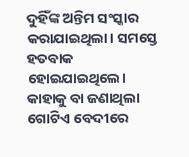ଦୁହିଁଙ୍କ ଅନ୍ତିମ ସଂସ୍କାର କରାଯାଇଥିଲା। ସମସ୍ତେ ହତବାକ ହୋଇଯାଇଥିଲେ। କାହାକୁ ବା ଜଣାଥିଲା ଗୋଟିଏ ବେଦୀରେ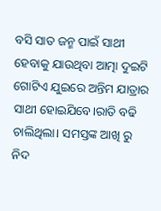ବସି ସାତ ଜନ୍ମ ପାଇଁ ସାଥୀ ହେବାକୁ ଯାଉଥିବା ଆତ୍ମା ଦୁଇଟି ଗୋଟିଏ ଯୁଇରେ ଅନ୍ତିମ ଯାତ୍ରାର ସାଥୀ ହୋଇଯିବେ।ରାତି ବଢି ଚାଲିଥିଲା। ସମସ୍ତଙ୍କ ଆଖି ରୁ ନିଦ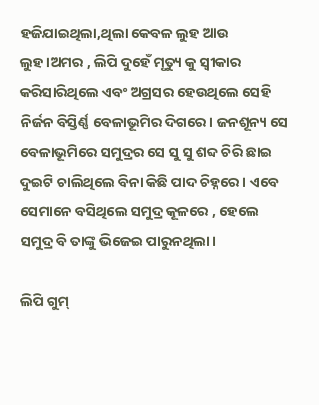ହଜିଯାଇଥିଲା,ଥିଲା କେବଳ ଲୁହ ଆଉ ଲୁହ।ଅମର , ଲିପି ଦୁହେଁ ମୃତ୍ୟୁ କୁ ସ୍ବୀକାର କରିସାରିଥିଲେ ଏବଂ ଅଗ୍ରସର ହେଉଥିଲେ ସେହି ନିର୍ଜନ ବିସ୍ତିର୍ଣ୍ଣ ବେଳାଭୂମିର ଦିଗରେ। ଜନଶୂନ୍ୟ ସେ ବେଳାଭୂମିରେ ସମୁଦ୍ରର ସେ ସୁ ସୁ ଶବ୍ଦ ଚିରି ଛାଇ ଦୁଇଟି ଚାଲିଥିଲେ ବିନା କିଛି ପାଦ ଚିହ୍ନରେ। ଏବେ ସେମାନେ ବସିଥିଲେ ସମୁଦ୍ର କୂଳରେ , ହେଲେ ସମୁଦ୍ର ବି ତାଙ୍କୁ ଭିଜେଇ ପାରୁନଥିଲା।

ଲିପି ଗୁମ୍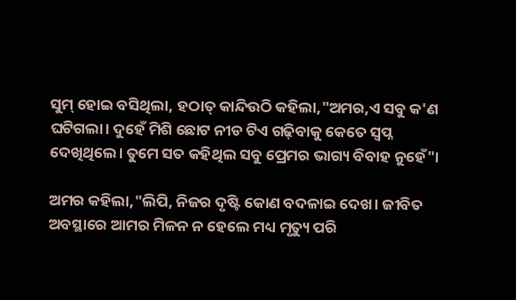ସୁମ୍ ହୋଇ ବସିଥିଲା, ହଠାତ୍ କାନ୍ଦିଉଠି କହିଲା,"ଅମର,ଏ ସବୁ କ'ଣ ଘଟିଗଲା। ଦୁହେଁ ମିଶି ଛୋଟ ନୀଡ ଟିଏ ଗଢ଼ିବାକୁ କେତେ ସ୍ବପ୍ନ ଦେଖିଥିଲେ। ତୁମେ ସତ କହିଥିଲ ସବୁ ପ୍ରେମର ଭାଗ୍ୟ ବିବାହ ନୁହେଁ"।

ଅମର କହିଲା,"ଲିପି, ନିଜର ଦୃଷ୍ଟି କୋଣ ବଦଳାଇ ଦେଖ। ଜୀବିତ ଅବସ୍ଥାରେ ଆମର ମିଳନ ନ ହେଲେ ମଧ୍ୟ ମୃତ୍ୟୁ ପରି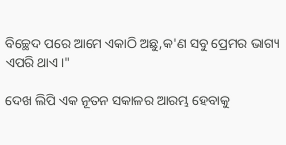ବିଚ୍ଛେଦ ପରେ ଆମେ ଏକାଠି ଅଛୁ,କ'ଣ ସବୁ ପ୍ରେମର ଭାଗ୍ୟ ଏପରି ଥାଏ।"

ଦେଖ ଲିପି ଏକ ନୂତନ ସକାଳର ଆରମ୍ଭ ହେବାକୁ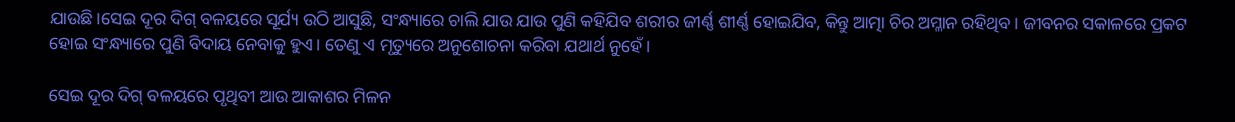ଯାଉଛି।ସେଇ ଦୂର ଦିଗ୍ ବଳୟରେ ସୂର୍ଯ୍ୟ ଉଠି ଆସୁଛି, ସଂନ୍ଧ୍ୟାରେ ଚାଲି ଯାଉ ଯାଉ ପୁଣି କହିଯିବ ଶରୀର ଜୀର୍ଣ୍ଣ ଶୀର୍ଣ୍ଣ ହୋଇଯିବ, କିନ୍ତୁ ଆତ୍ମା ଚିର ଅମ୍ଳାନ ରହିଥିବ । ଜୀବନର ସକାଳରେ ପ୍ରକଟ ହୋଇ ସଂନ୍ଧ୍ୟାରେ ପୁଣି ବିଦାୟ ନେବାକୁ ହୁଏ। ତେଣୁ ଏ ମୃତ୍ୟୁରେ ଅନୁଶୋଚନା କରିବା ଯଥାର୍ଥ ନୁହେଁ।

ସେଇ ଦୂର ଦିଗ୍ ବଳୟରେ ପୃଥିବୀ ଆଉ ଆକାଶର ମିଳନ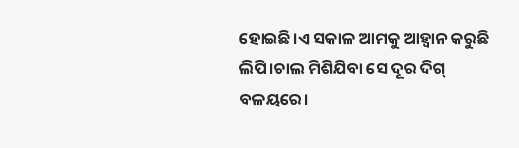ହୋଇଛି।ଏ ସକାଳ ଆମକୁ ଆହ୍ଵାନ କରୁଛି ଲିପି।ଚାଲ ମିଶିଯିବା ସେ ଦୂର ଦିଗ୍ ବଳୟରେ।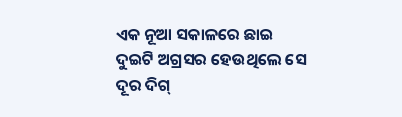ଏକ ନୂଆ ସକାଳରେ ଛାଇ ଦୁଇଟି ଅଗ୍ରସର ହେଉଥିଲେ ସେ ଦୂର ଦିଗ୍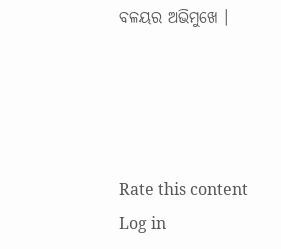ବଳୟର ଅଭିମୁଖେ ।




Rate this content
Log in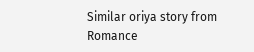Similar oriya story from Romance